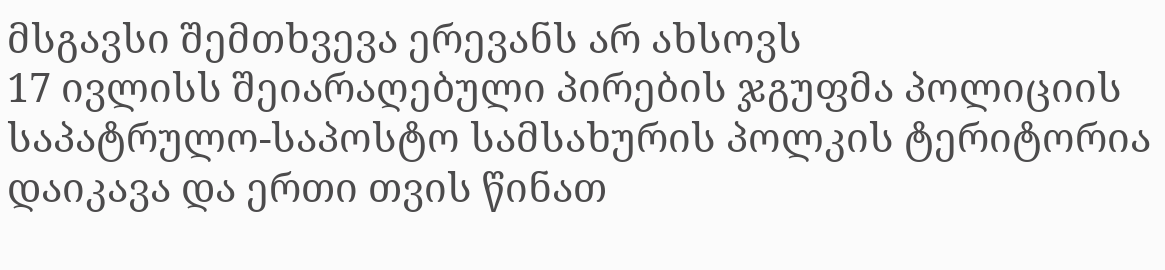მსგავსი შემთხვევა ერევანს არ ახსოვს
17 ივლისს შეიარაღებული პირების ჯგუფმა პოლიციის საპატრულო-საპოსტო სამსახურის პოლკის ტერიტორია დაიკავა და ერთი თვის წინათ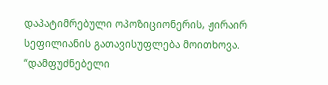დაპატიმრებული ოპოზიციონერის, ჟირაირ სეფილიანის გათავისუფლება მოითხოვა. “დამფუძნებელი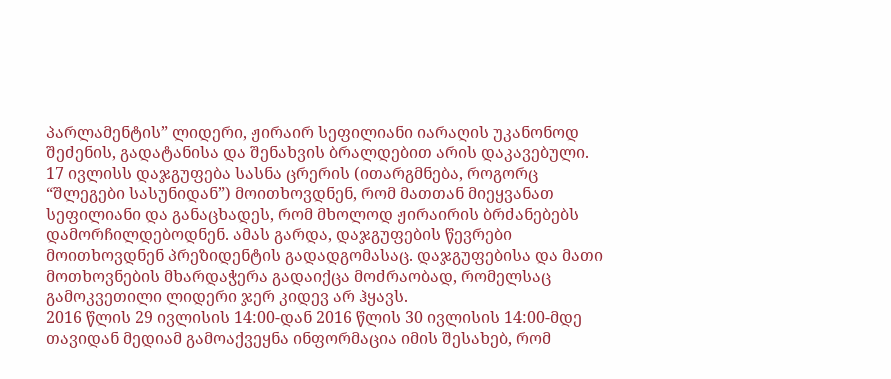პარლამენტის” ლიდერი, ჟირაირ სეფილიანი იარაღის უკანონოდ შეძენის, გადატანისა და შენახვის ბრალდებით არის დაკავებული.
17 ივლისს დაჯგუფება სასნა ცრერის (ითარგმნება, როგორც “შლეგები სასუნიდან”) მოითხოვდნენ, რომ მათთან მიეყვანათ სეფილიანი და განაცხადეს, რომ მხოლოდ ჟირაირის ბრძანებებს დამორჩილდებოდნენ. ამას გარდა, დაჯგუფების წევრები მოითხოვდნენ პრეზიდენტის გადადგომასაც. დაჯგუფებისა და მათი მოთხოვნების მხარდაჭერა გადაიქცა მოძრაობად, რომელსაც გამოკვეთილი ლიდერი ჯერ კიდევ არ ჰყავს.
2016 წლის 29 ივლისის 14:00-დან 2016 წლის 30 ივლისის 14:00-მდე
თავიდან მედიამ გამოაქვეყნა ინფორმაცია იმის შესახებ, რომ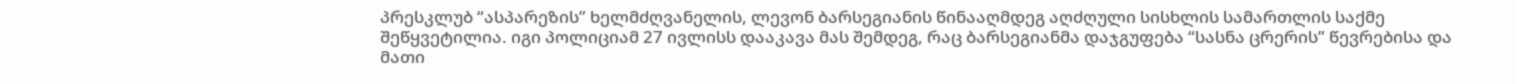პრესკლუბ “ასპარეზის” ხელმძღვანელის, ლევონ ბარსეგიანის წინააღმდეგ აღძღული სისხლის სამართლის საქმე შეწყვეტილია. იგი პოლიციამ 27 ივლისს დააკავა მას შემდეგ, რაც ბარსეგიანმა დაჯგუფება “სასნა ცრერის” წევრებისა და მათი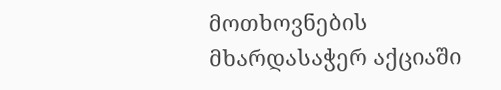მოთხოვნების მხარდასაჭერ აქციაში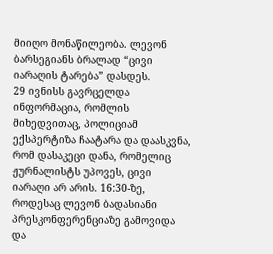მიიღო მონაწილეობა. ლევონ ბარსეგიანს ბრალად “ცივი იარაღის ტარება” დასდეს.
29 ივნისს გავრცელდა ინფორმაცია, რომლის მიხედვითაც, პოლიციამ ექსპერტიზა ჩაატარა და დაასკვნა, რომ დასაკეცი დანა, რომელიც ჟურნალისტს უპოვეს, ცივი იარაღი არ არის. 16:30-ზე, როდესაც ლევონ ბადასიანი პრესკონფერენციაზე გამოვიდა და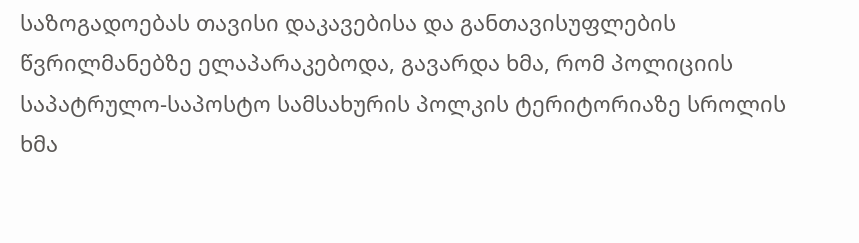საზოგადოებას თავისი დაკავებისა და განთავისუფლების წვრილმანებზე ელაპარაკებოდა, გავარდა ხმა, რომ პოლიციის საპატრულო-საპოსტო სამსახურის პოლკის ტერიტორიაზე სროლის ხმა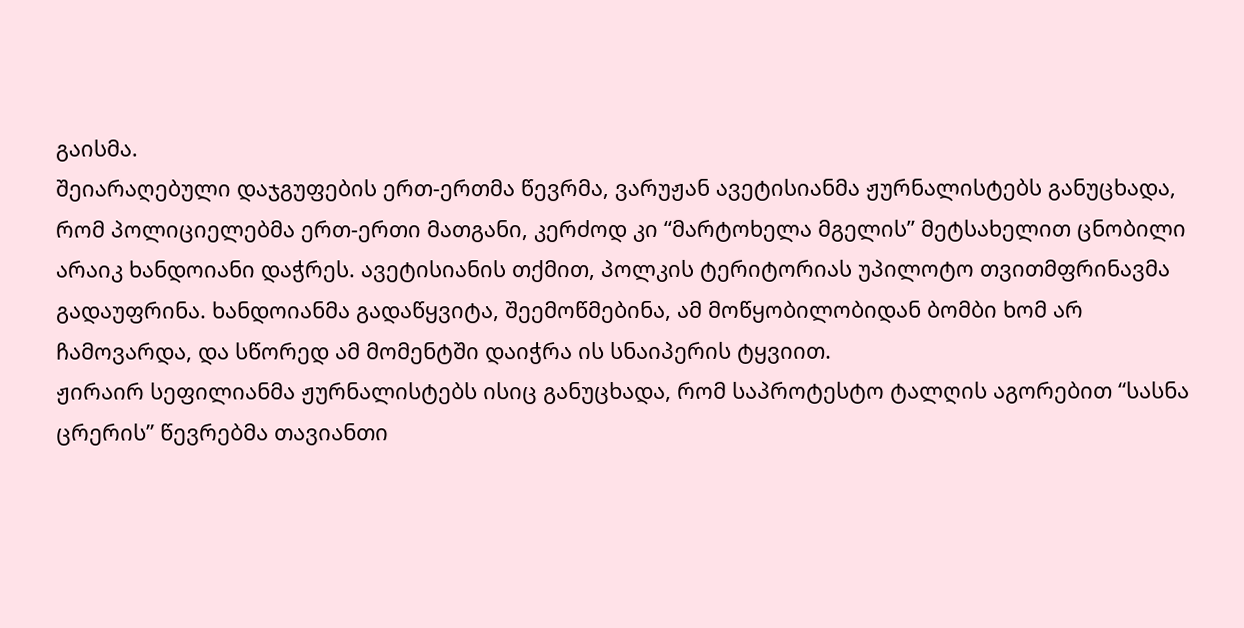გაისმა.
შეიარაღებული დაჯგუფების ერთ-ერთმა წევრმა, ვარუჟან ავეტისიანმა ჟურნალისტებს განუცხადა, რომ პოლიციელებმა ერთ-ერთი მათგანი, კერძოდ კი “მარტოხელა მგელის” მეტსახელით ცნობილი არაიკ ხანდოიანი დაჭრეს. ავეტისიანის თქმით, პოლკის ტერიტორიას უპილოტო თვითმფრინავმა გადაუფრინა. ხანდოიანმა გადაწყვიტა, შეემოწმებინა, ამ მოწყობილობიდან ბომბი ხომ არ ჩამოვარდა, და სწორედ ამ მომენტში დაიჭრა ის სნაიპერის ტყვიით.
ჟირაირ სეფილიანმა ჟურნალისტებს ისიც განუცხადა, რომ საპროტესტო ტალღის აგორებით “სასნა ცრერის” წევრებმა თავიანთი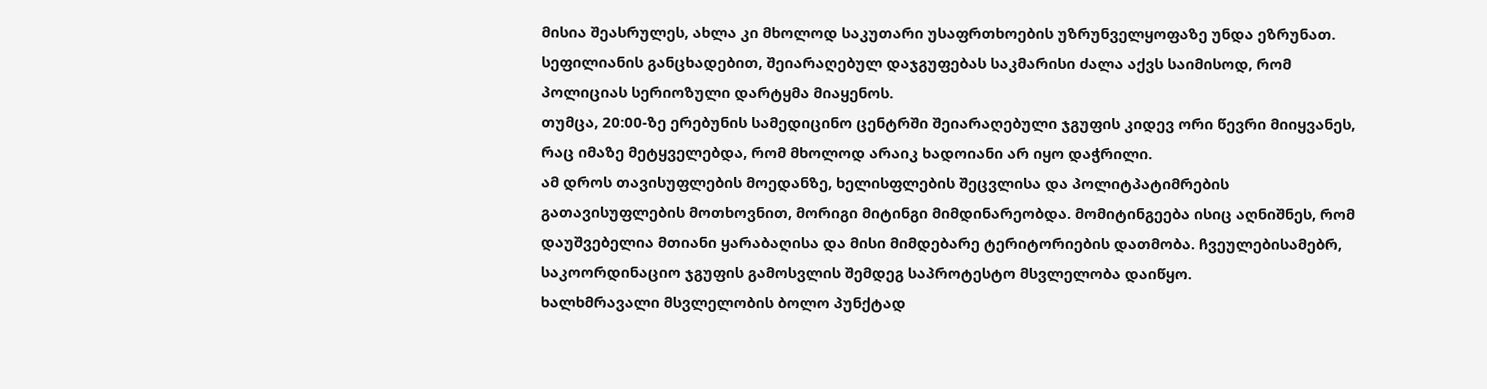მისია შეასრულეს, ახლა კი მხოლოდ საკუთარი უსაფრთხოების უზრუნველყოფაზე უნდა ეზრუნათ. სეფილიანის განცხადებით, შეიარაღებულ დაჯგუფებას საკმარისი ძალა აქვს საიმისოდ, რომ პოლიციას სერიოზული დარტყმა მიაყენოს.
თუმცა, 20:00-ზე ერებუნის სამედიცინო ცენტრში შეიარაღებული ჯგუფის კიდევ ორი წევრი მიიყვანეს, რაც იმაზე მეტყველებდა, რომ მხოლოდ არაიკ ხადოიანი არ იყო დაჭრილი.
ამ დროს თავისუფლების მოედანზე, ხელისფლების შეცვლისა და პოლიტპატიმრების გათავისუფლების მოთხოვნით, მორიგი მიტინგი მიმდინარეობდა. მომიტინგეება ისიც აღნიშნეს, რომ დაუშვებელია მთიანი ყარაბაღისა და მისი მიმდებარე ტერიტორიების დათმობა. ჩვეულებისამებრ, საკოორდინაციო ჯგუფის გამოსვლის შემდეგ საპროტესტო მსვლელობა დაიწყო.
ხალხმრავალი მსვლელობის ბოლო პუნქტად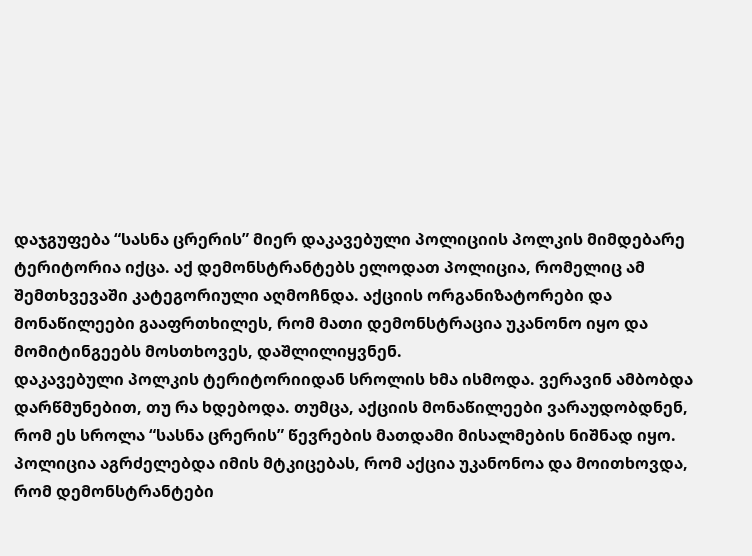დაჯგუფება “სასნა ცრერის” მიერ დაკავებული პოლიციის პოლკის მიმდებარე ტერიტორია იქცა. აქ დემონსტრანტებს ელოდათ პოლიცია, რომელიც ამ შემთხვევაში კატეგორიული აღმოჩნდა. აქციის ორგანიზატორები და მონაწილეები გააფრთხილეს, რომ მათი დემონსტრაცია უკანონო იყო და მომიტინგეებს მოსთხოვეს, დაშლილიყვნენ.
დაკავებული პოლკის ტერიტორიიდან სროლის ხმა ისმოდა. ვერავინ ამბობდა დარწმუნებით, თუ რა ხდებოდა. თუმცა, აქციის მონაწილეები ვარაუდობდნენ, რომ ეს სროლა “სასნა ცრერის” წევრების მათდამი მისალმების ნიშნად იყო.
პოლიცია აგრძელებდა იმის მტკიცებას, რომ აქცია უკანონოა და მოითხოვდა, რომ დემონსტრანტები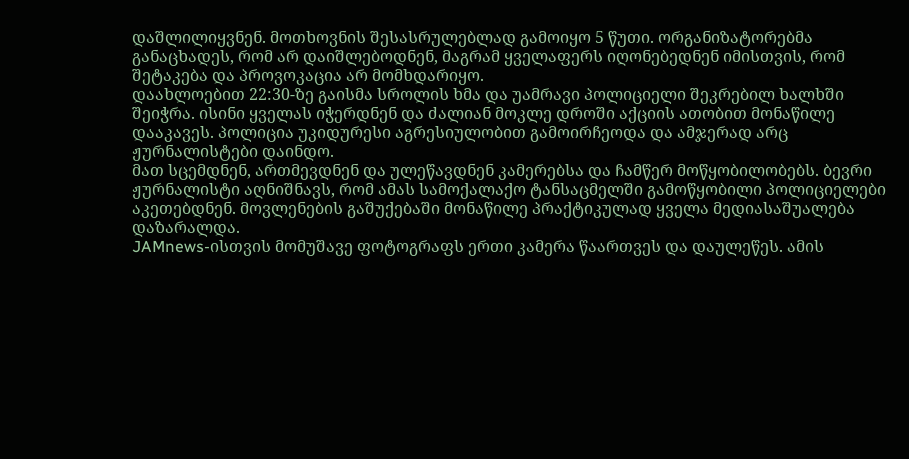დაშლილიყვნენ. მოთხოვნის შესასრულებლად გამოიყო 5 წუთი. ორგანიზატორებმა განაცხადეს, რომ არ დაიშლებოდნენ, მაგრამ ყველაფერს იღონებედნენ იმისთვის, რომ შეტაკება და პროვოკაცია არ მომხდარიყო.
დაახლოებით 22:30-ზე გაისმა სროლის ხმა და უამრავი პოლიციელი შეკრებილ ხალხში შეიჭრა. ისინი ყველას იჭერდნენ და ძალიან მოკლე დროში აქციის ათობით მონაწილე დააკავეს. პოლიცია უკიდურესი აგრესიულობით გამოირჩეოდა და ამჯერად არც ჟურნალისტები დაინდო.
მათ სცემდნენ, ართმევდნენ და ულეწავდნენ კამერებსა და ჩამწერ მოწყობილობებს. ბევრი ჟურნალისტი აღნიშნავს, რომ ამას სამოქალაქო ტანსაცმელში გამოწყობილი პოლიციელები აკეთებდნენ. მოვლენების გაშუქებაში მონაწილე პრაქტიკულად ყველა მედიასაშუალება დაზარალდა.
JAMnews-ისთვის მომუშავე ფოტოგრაფს ერთი კამერა წაართვეს და დაულეწეს. ამის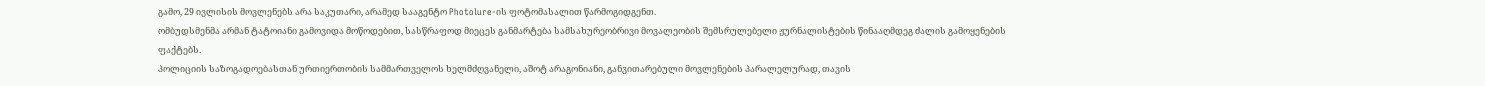გამო, 29 ივლისის მოვლენებს არა საკუთარი, არამედ სააგენტო Photolure-ის ფოტომასალით წარმოგიდგენთ.
ომბუდსმენმა არმან ტატოიანი გამოვიდა მოწოდებით, სასწრაფოდ მიეცეს განმარტება სამსახურეობრივი მოვალეობის შემსრულებელი ჟურნალისტების წინააღმდეგ ძალის გამოყენების ფაქტებს.
პოლიციის საზოგადოებასთან ურთიერთობის სამმართველოს ხელმძღვანელი, აშოტ არაგონიანი, განვითარებული მოვლენების პარალელურად, თავის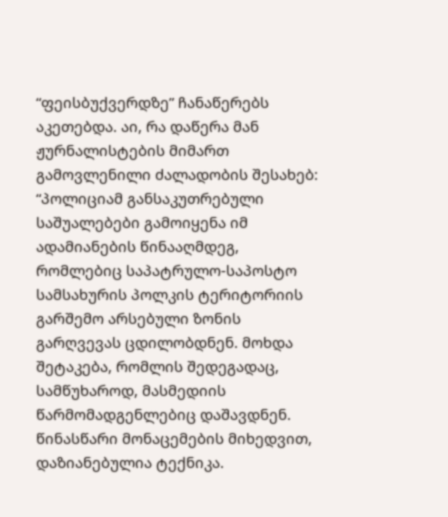“ფეისბუქვერდზე” ჩანაწერებს აკეთებდა. აი, რა დაწერა მან ჟურნალისტების მიმართ გამოვლენილი ძალადობის შესახებ:
“პოლიციამ განსაკუთრებული საშუალებები გამოიყენა იმ ადამიანების წინააღმდეგ, რომლებიც საპატრულო-საპოსტო სამსახურის პოლკის ტერიტორიის გარშემო არსებული ზონის გარღვევას ცდილობდნენ. მოხდა შეტაკება, რომლის შედეგადაც, სამწუხაროდ, მასმედიის წარმომადგენლებიც დაშავდნენ. წინასწარი მონაცემების მიხედვით, დაზიანებულია ტექნიკა.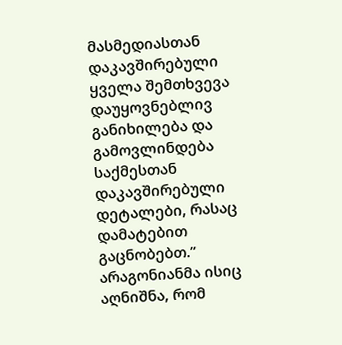მასმედიასთან დაკავშირებული ყველა შემთხვევა დაუყოვნებლივ განიხილება და გამოვლინდება საქმესთან დაკავშირებული დეტალები, რასაც დამატებით გაცნობებთ.”
არაგონიანმა ისიც აღნიშნა, რომ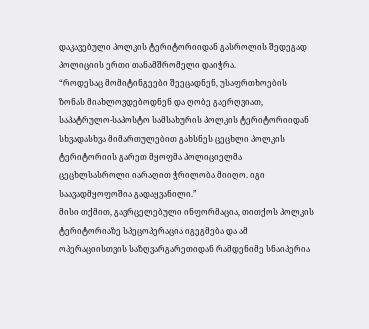დაკავებული პოლკის ტერიტორიიდან გასროლის შედეგად პოლიციის ერთი თანამშრომელი დაიჭრა.
“როდესაც მომიტინგეები შეეცადნენ, უსაფრთხოების ზონას მიახლოვდებოდნენ და ღობე გაერღვიათ, საპატრულო-საპოსტო სამსახურის პოლკის ტერიტორიიდან სხვადასხვა მიმართულებით გახსნეს ცეცხლი პოლკის ტერიტორიის გარეთ მყოფმა პოლიციელმა ცეცხლსასროლი იარაღით ჭრილობა მიიღო. იგი საავადმყოფოშია გადაყვანილი.”
მისი თქმით, გავრცელებული ინფორმაცია, თითქოს პოლკის ტერიტორიაზე სპეცოპერაცია იგეგმება და ამ ოპერაციისთვის საზღვარგარეთიდან რამდენიმე სნაიპერია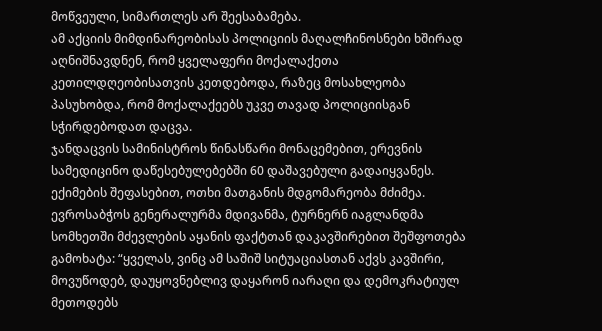მოწვეული, სიმართლეს არ შეესაბამება.
ამ აქციის მიმდინარეობისას პოლიციის მაღალჩინოსნები ხშირად აღნიშნავდნენ, რომ ყველაფერი მოქალაქეთა კეთილდღეობისათვის კეთდებოდა, რაზეც მოსახლეობა პასუხობდა, რომ მოქალაქეებს უკვე თავად პოლიციისგან სჭირდებოდათ დაცვა.
ჯანდაცვის სამინისტროს წინასწარი მონაცემებით, ერევნის სამედიცინო დაწესებულებებში 60 დაშავებული გადაიყვანეს. ექიმების შეფასებით, ოთხი მათგანის მდგომარეობა მძიმეა.
ევროსაბჭოს გენერალურმა მდივანმა, ტურნერნ იაგლანდმა სომხეთში მძევლების აყანის ფაქტთან დაკავშირებით შეშფოთება გამოხატა: “ყველას, ვინც ამ საშიშ სიტუაციასთან აქვს კავშირი, მოვუწოდებ, დაუყოვნებლივ დაყარონ იარაღი და დემოკრატიულ მეთოდებს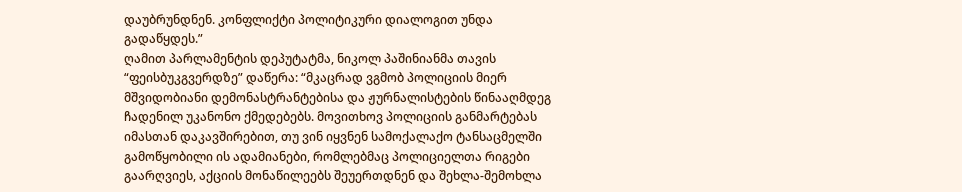დაუბრუნდნენ. კონფლიქტი პოლიტიკური დიალოგით უნდა გადაწყდეს.”
ღამით პარლამენტის დეპუტატმა, ნიკოლ პაშინიანმა თავის “ფეისბუკგვერდზე” დაწერა: “მკაცრად ვგმობ პოლიციის მიერ მშვიდობიანი დემონასტრანტებისა და ჟურნალისტების წინააღმდეგ ჩადენილ უკანონო ქმედებებს. მოვითხოვ პოლიციის განმარტებას იმასთან დაკავშირებით, თუ ვინ იყვნენ სამოქალაქო ტანსაცმელში გამოწყობილი ის ადამიანები, რომლებმაც პოლიციელთა რიგები გაარღვიეს, აქციის მონაწილეებს შეუერთდნენ და შეხლა-შემოხლა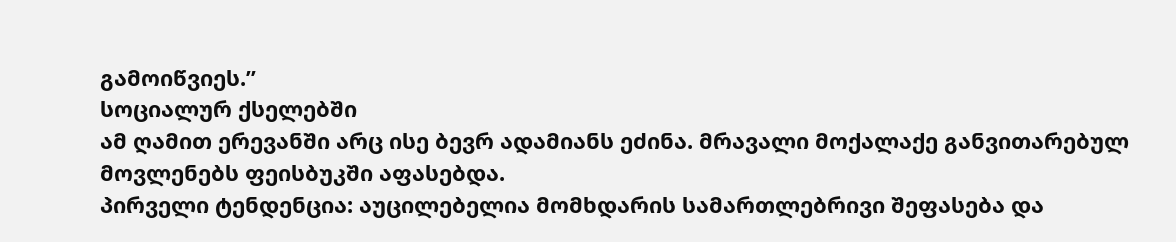გამოიწვიეს.”
სოციალურ ქსელებში
ამ ღამით ერევანში არც ისე ბევრ ადამიანს ეძინა. მრავალი მოქალაქე განვითარებულ მოვლენებს ფეისბუკში აფასებდა.
პირველი ტენდენცია: აუცილებელია მომხდარის სამართლებრივი შეფასება და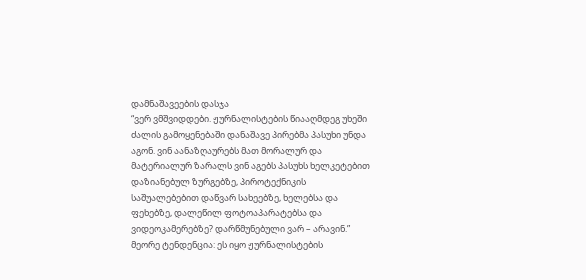დამნაშავეების დასჯა
“ვერ ვმშვიდდები. ჟურნალისტების წიააღმდეგ უხეში ძალის გამოყენებაში დანაშავე პირებმა პასუხი უნდა აგონ. ვინ აანაზღაურებს მათ მორალურ და მატერიალურ ზარალს ვინ აგებს პასუხს ხელკეტებით დაზიანებულ ზურგებზე, პიროტექნიკის საშუალებებით დაწვარ სახეებზე, ხელებსა და ფეხებზე, დალეწილ ფოტოაპარატებსა და ვიდეოკამერებზე? დარწმუნებული ვარ – არავინ.”
მეორე ტენდენცია: ეს იყო ჟურნალისტების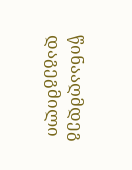წინააღმდეგ დაგეგმილი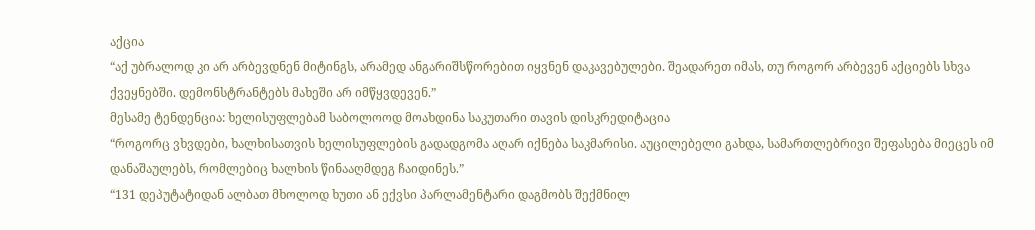აქცია
“აქ უბრალოდ კი არ არბევდნენ მიტინგს, არამედ ანგარიშსწორებით იყვნენ დაკავებულები. შეადარეთ იმას, თუ როგორ არბევენ აქციებს სხვა ქვეყნებში. დემონსტრანტებს მახეში არ იმწყვდევენ.”
მესამე ტენდენცია: ხელისუფლებამ საბოლოოდ მოახდინა საკუთარი თავის დისკრედიტაცია
“როგორც ვხვდები, ხალხისათვის ხელისუფლების გადადგომა აღარ იქნება საკმარისი. აუცილებელი გახდა, სამართლებრივი შეფასება მიეცეს იმ დანაშაულებს, რომლებიც ხალხის წინააღმდეგ ჩაიდინეს.”
“131 დეპუტატიდან ალბათ მხოლოდ ხუთი ან ექვსი პარლამენტარი დაგმობს შექმნილ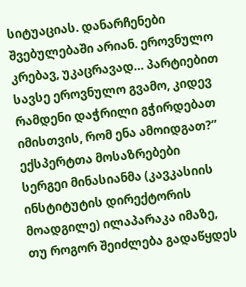სიტუაციას. დანარჩენები შვებულებაში არიან. ეროვნულო კრებავ, უკაცრავად… პარტიებით სავსე ეროვნულო გვამო, კიდევ რამდენი დაჭრილი გჭირდებათ იმისთვის, რომ ენა ამოიდგათ?”
ექსპერტთა მოსაზრებები
სერგეი მინასიანმა (კავკასიის ინსტიტუტის დირექტორის მოადგილე) ილაპარაკა იმაზე, თუ როგორ შეიძლება გადაწყდეს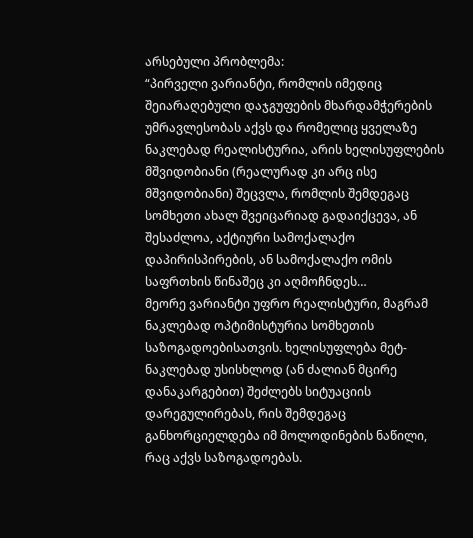არსებული პრობლემა:
“პირველი ვარიანტი, რომლის იმედიც შეიარაღებული დაჯგუფების მხარდამჭერების უმრავლესობას აქვს და რომელიც ყველაზე ნაკლებად რეალისტურია, არის ხელისუფლების მშვიდობიანი (რეალურად კი არც ისე მშვიდობიანი) შეცვლა, რომლის შემდეგაც სომხეთი ახალ შვეიცარიად გადაიქცევა, ან შესაძლოა, აქტიური სამოქალაქო დაპირისპირების, ან სამოქალაქო ომის საფრთხის წინაშეც კი აღმოჩნდეს…
მეორე ვარიანტი უფრო რეალისტური, მაგრამ ნაკლებად ოპტიმისტურია სომხეთის საზოგადოებისათვის. ხელისუფლება მეტ-ნაკლებად უსისხლოდ (ან ძალიან მცირე დანაკარგებით) შეძლებს სიტუაციის დარეგულირებას, რის შემდეგაც განხორციელდება იმ მოლოდინების ნაწილი, რაც აქვს საზოგადოებას.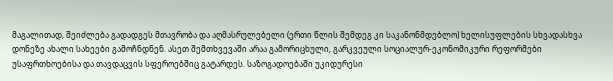მაგალითად, შეიძლება გადადგეს მთავრობა და აღმასრულებელი (ერთი წლის შემდეგ კი საკანონმდებლო) ხელისუფლების სხვადასხვა დონეზე ახალი სახეები გამოჩნდნენ. ასეთ შემთხვევაში არაა გამორიცხული, გარკვეული სოციალურ-ეკონომიკური რეფორმები უსაფრთხოებისა და თავდაცვის სფეროებშიც გატარდეს. საზოგადოებაში უკიდურესი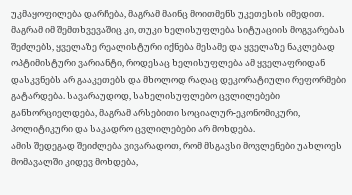უკმაყოფილება დარჩება, მაგრამ მაინც მოითმენს უკეთესის იმედით.
მაგრამ იმ შემთხვევაშიც კი, თუკი ხელისუფლება სიტუაციის მოგვარებას შეძლებს, ყველაზე რეალისტური იქნება მესამე და ყველაზე ნაკლებად ოპტიმისტური ვარიანტი, როდესაც ხელისუფლება ამ ყველაფრიდან დასკვნებს არ გააკეთებს და მხოლოდ რაღაც დეკორატიული რეფორმები გატარდება. სავარაუდოდ, სახელისუფლებო ცვლილებები განხორციელდება, მაგრამ არსებითი სოციალურ-ეკონომიკური, პოლიტიკური და საკადრო ცვლილებები არ მოხდება.
ამის შედეგად შეიძლება ვივარადოთ, რომ მსგავსი მოვლენები უახლოეს მომავალში კიდევ მოხდება,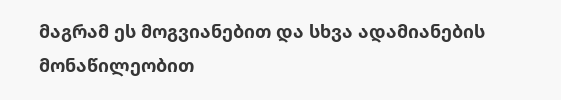მაგრამ ეს მოგვიანებით და სხვა ადამიანების მონაწილეობით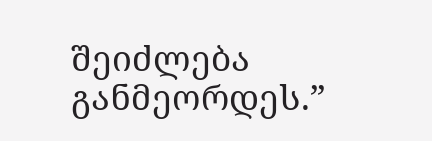შეიძლება განმეორდეს.”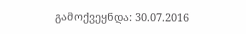გამოქვეყნდა: 30.07.2016